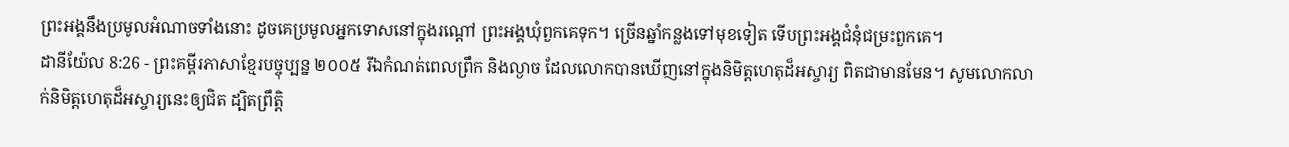ព្រះអង្គនឹងប្រមូលអំណាចទាំងនោះ ដូចគេប្រមូលអ្នកទោសនៅក្នុងរណ្ដៅ ព្រះអង្គឃុំពួកគេទុក។ ច្រើនឆ្នាំកន្លងទៅមុខទៀត ទើបព្រះអង្គជំនុំជម្រះពួកគេ។
ដានីយ៉ែល 8:26 - ព្រះគម្ពីរភាសាខ្មែរបច្ចុប្បន្ន ២០០៥ រីឯកំណត់ពេលព្រឹក និងល្ងាច ដែលលោកបានឃើញនៅក្នុងនិមិត្តហេតុដ៏អស្ចារ្យ ពិតជាមានមែន។ សូមលោកលាក់និមិត្តហេតុដ៏អស្ចារ្យនេះឲ្យជិត ដ្បិតព្រឹត្តិ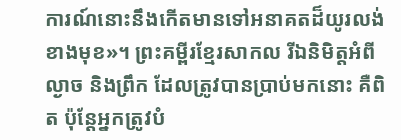ការណ៍នោះនឹងកើតមានទៅអនាគតដ៏យូរលង់ខាងមុខ»។ ព្រះគម្ពីរខ្មែរសាកល រីឯនិមិត្តអំពីល្ងាច និងព្រឹក ដែលត្រូវបានប្រាប់មកនោះ គឺពិត ប៉ុន្តែអ្នកត្រូវបំ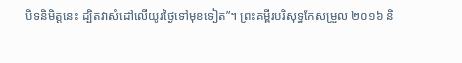បិទនិមិត្តនេះ ដ្បិតវាសំដៅលើយូរថ្ងៃទៅមុខទៀត”។ ព្រះគម្ពីរបរិសុទ្ធកែសម្រួល ២០១៦ និ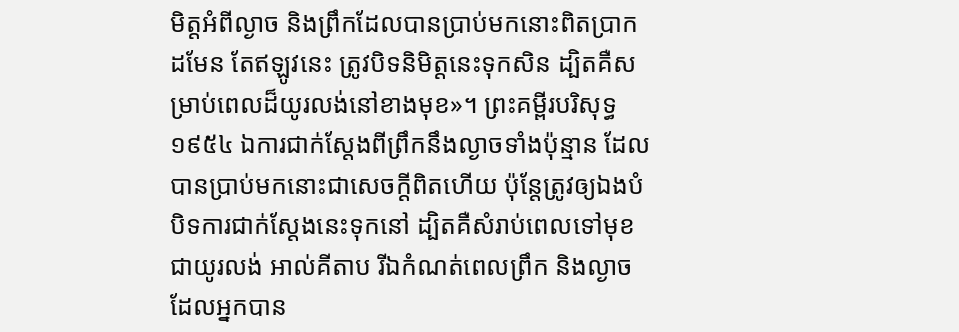មិត្តអំពីល្ងាច និងព្រឹកដែលបានប្រាប់មកនោះពិតប្រាកដមែន តែឥឡូវនេះ ត្រូវបិទនិមិត្តនេះទុកសិន ដ្បិតគឺសម្រាប់ពេលដ៏យូរលង់នៅខាងមុខ»។ ព្រះគម្ពីរបរិសុទ្ធ ១៩៥៤ ឯការជាក់ស្តែងពីព្រឹកនឹងល្ងាចទាំងប៉ុន្មាន ដែលបានប្រាប់មកនោះជាសេចក្ដីពិតហើយ ប៉ុន្តែត្រូវឲ្យឯងបំបិទការជាក់ស្តែងនេះទុកនៅ ដ្បិតគឺសំរាប់ពេលទៅមុខជាយូរលង់ អាល់គីតាប រីឯកំណត់ពេលព្រឹក និងល្ងាច ដែលអ្នកបាន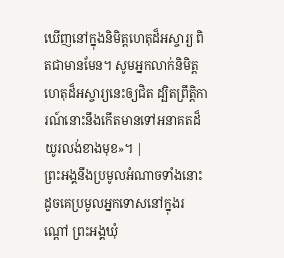ឃើញនៅក្នុងនិមិត្តហេតុដ៏អស្ចារ្យ ពិតជាមានមែន។ សូមអ្នកលាក់និមិត្តហេតុដ៏អស្ចារ្យនេះឲ្យជិត ដ្បិតព្រឹត្តិការណ៍នោះនឹងកើតមានទៅអនាគតដ៏យូរលង់ខាងមុខ»។ |
ព្រះអង្គនឹងប្រមូលអំណាចទាំងនោះ ដូចគេប្រមូលអ្នកទោសនៅក្នុងរណ្ដៅ ព្រះអង្គឃុំ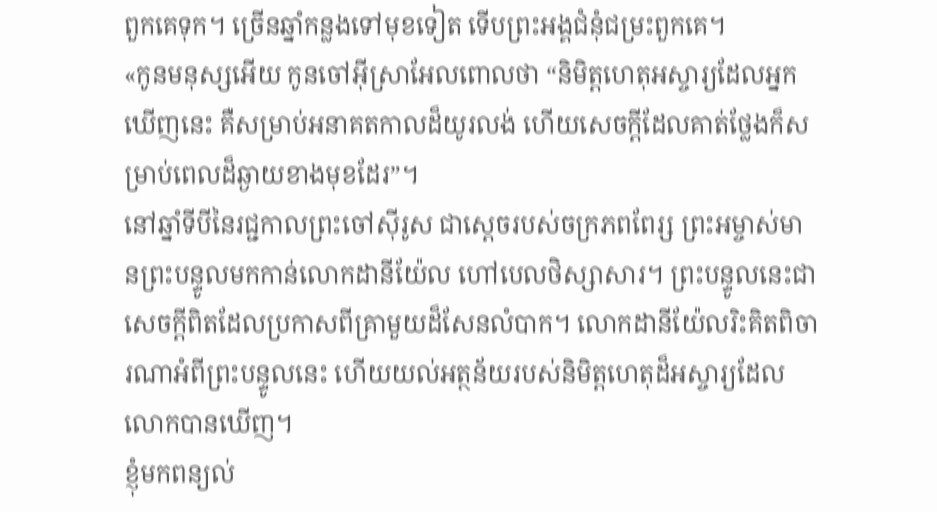ពួកគេទុក។ ច្រើនឆ្នាំកន្លងទៅមុខទៀត ទើបព្រះអង្គជំនុំជម្រះពួកគេ។
«កូនមនុស្សអើយ កូនចៅអ៊ីស្រាអែលពោលថា “និមិត្តហេតុអស្ចារ្យដែលអ្នកឃើញនេះ គឺសម្រាប់អនាគតកាលដ៏យូរលង់ ហើយសេចក្ដីដែលគាត់ថ្លែងក៏សម្រាប់ពេលដ៏ឆ្ងាយខាងមុខដែរ”។
នៅឆ្នាំទីបីនៃរជ្ជកាលព្រះចៅស៊ីរូស ជាស្ដេចរបស់ចក្រភពពែរ្ស ព្រះអម្ចាស់មានព្រះបន្ទូលមកកាន់លោកដានីយ៉ែល ហៅបេលថិស្សាសារ។ ព្រះបន្ទូលនេះជាសេចក្ដីពិតដែលប្រកាសពីគ្រាមួយដ៏សែនលំបាក។ លោកដានីយ៉ែលរិះគិតពិចារណាអំពីព្រះបន្ទូលនេះ ហើយយល់អត្ថន័យរបស់និមិត្តហេតុដ៏អស្ចារ្យដែលលោកបានឃើញ។
ខ្ញុំមកពន្យល់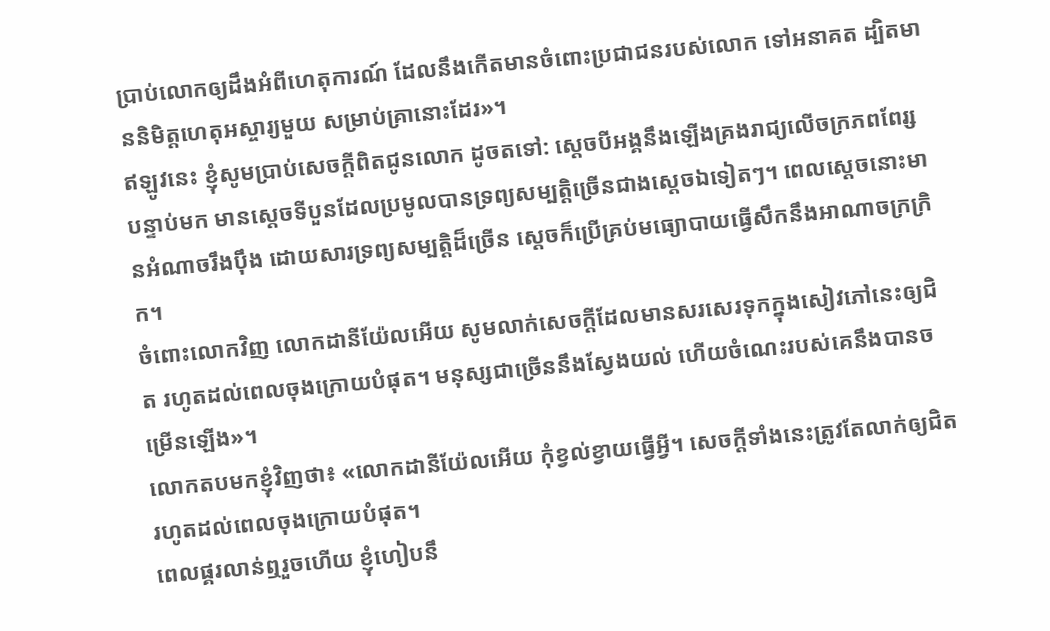ប្រាប់លោកឲ្យដឹងអំពីហេតុការណ៍ ដែលនឹងកើតមានចំពោះប្រជាជនរបស់លោក ទៅអនាគត ដ្បិតមាននិមិត្តហេតុអស្ចារ្យមួយ សម្រាប់គ្រានោះដែរ»។
ឥឡូវនេះ ខ្ញុំសូមប្រាប់សេចក្ដីពិតជូនលោក ដូចតទៅ: ស្ដេចបីអង្គនឹងឡើងគ្រងរាជ្យលើចក្រភពពែរ្ស បន្ទាប់មក មានស្ដេចទីបួនដែលប្រមូលបានទ្រព្យសម្បត្តិច្រើនជាងស្ដេចឯទៀតៗ។ ពេលស្ដេចនោះមានអំណាចរឹងប៉ឹង ដោយសារទ្រព្យសម្បត្តិដ៏ច្រើន ស្ដេចក៏ប្រើគ្រប់មធ្យោបាយធ្វើសឹកនឹងអាណាចក្រក្រិក។
ចំពោះលោកវិញ លោកដានីយ៉ែលអើយ សូមលាក់សេចក្ដីដែលមានសរសេរទុកក្នុងសៀវភៅនេះឲ្យជិត រហូតដល់ពេលចុងក្រោយបំផុត។ មនុស្សជាច្រើននឹងស្វែងយល់ ហើយចំណេះរបស់គេនឹងបានចម្រើនឡើង»។
លោកតបមកខ្ញុំវិញថា៖ «លោកដានីយ៉ែលអើយ កុំខ្វល់ខ្វាយធ្វើអ្វី។ សេចក្ដីទាំងនេះត្រូវតែលាក់ឲ្យជិត រហូតដល់ពេលចុងក្រោយបំផុត។
ពេលផ្គរលាន់ឮរួចហើយ ខ្ញុំហៀបនឹ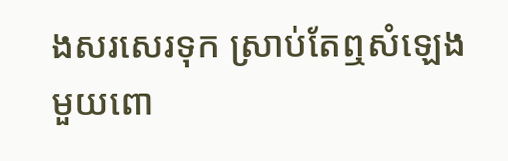ងសរសេរទុក ស្រាប់តែឮសំឡេងមួយពោ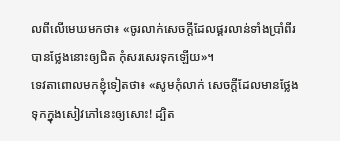លពីលើមេឃមកថា៖ «ចូរលាក់សេចក្ដីដែលផ្គរលាន់ទាំងប្រាំពីរបានថ្លែងនោះឲ្យជិត កុំសរសេរទុកឡើយ»។
ទេវតាពោលមកខ្ញុំទៀតថា៖ «សូមកុំលាក់ សេចក្ដីដែលមានថ្លែងទុកក្នុងសៀវភៅនេះឲ្យសោះ! ដ្បិត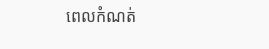ពេលកំណត់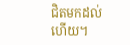ជិតមកដល់ហើយ។